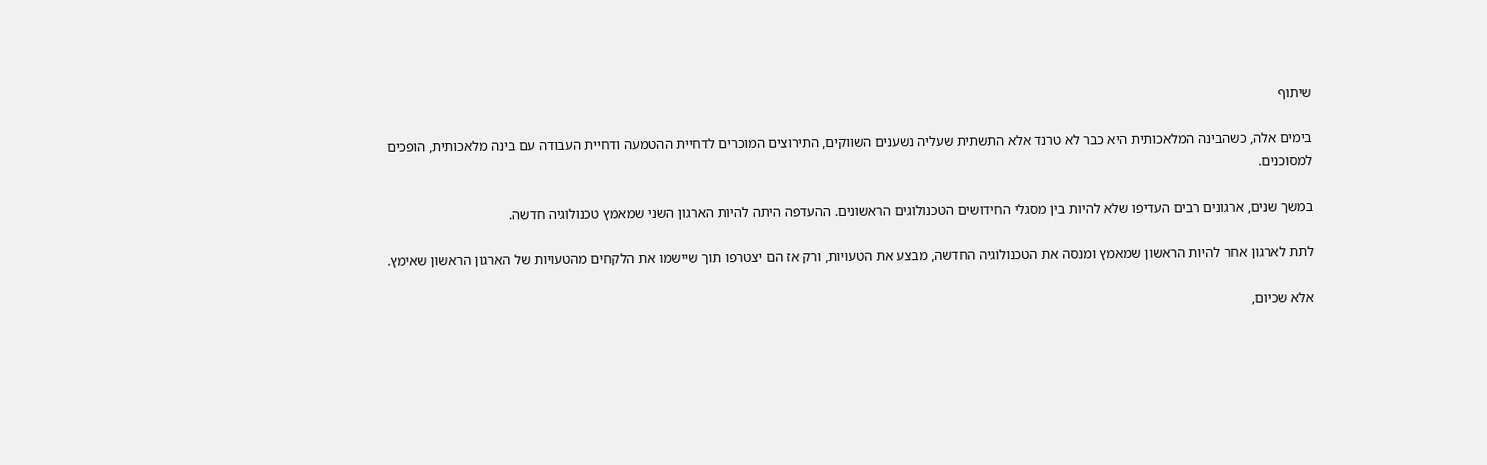שיתוף

בימים אלה, כשהבינה המלאכותית היא כבר לא טרנד אלא התשתית שעליה נשענים השווקים, התירוצים המוכרים לדחיית ההטמעה ודחיית העבודה עם בינה מלאכותית, הופכים למסוכנים.

במשך שנים, ארגונים רבים העדיפו שלא להיות בין מסגלי החידושים הטכנולוגים הראשונים. ההעדפה היתה להיות הארגון השני שמאמץ טכנולוגיה חדשה.

לתת לארגון אחר להיות הראשון שמאמץ ומנסה את הטכנולוגיה החדשה, מבצע את הטעויות, ורק אז הם יצטרפו תוך שיישמו את הלקחים מהטעויות של הארגון הראשון שאימץ.

אלא שכיום,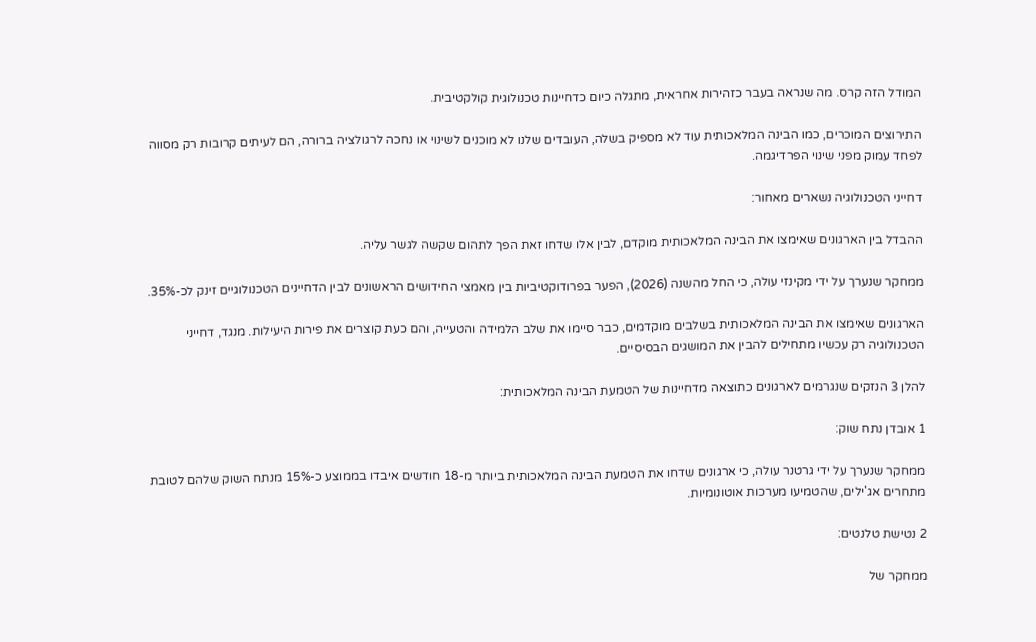המודל הזה קרס. מה שנראה בעבר כזהירות אחראית, מתגלה כיום כדחיינות טכנולוגית קולקטיבית.

התירוצים המוכרים, כמו הבינה המלאכותית עוד לא מספיק בשלה, העובדים שלנו לא מוכנים לשינוי או נחכה לרגולציה ברורה, הם לעיתים קרובות רק מסווה לפחד עמוק מפני שינוי הפרדיגמה.

דחייני הטכנולוגיה נשארים מאחור:

ההבדל בין הארגונים שאימצו את הבינה המלאכותית מוקדם, לבין אלו שדחו זאת הפך לתהום שקשה לגשר עליה.

ממחקר שנערך על ידי מקינזי עולה, כי החל מהשנה (2026), הפער בפרודוקטיביות בין מאמצי החידושים הראשונים לבין הדחיינים הטכנולוגיים זינק לכ-35%.

הארגונים שאימצו את הבינה המלאכותית בשלבים מוקדמים, כבר סיימו את שלב הלמידה והטעייה, והם כעת קוצרים את פירות היעילות. מנגד, דחייני הטכנולוגיה רק עכשיו מתחילים להבין את המושגים הבסיסיים.

להלן 3 הנזקים שנגרמים לארגונים כתוצאה מדחיינות של הטמעת הבינה המלאכותית:

1 אובדן נתח שוק:

ממחקר שנערך על ידי גרטנר עולה, כי ארגונים שדחו את הטמעת הבינה המלאכותית ביותר מ-18 חודשים איבדו בממוצע כ-15% מנתח השוק שלהם לטובת מתחרים אג'ילים, שהטמיעו מערכות אוטונומיות.

2 נטישת טלנטים:

ממחקר של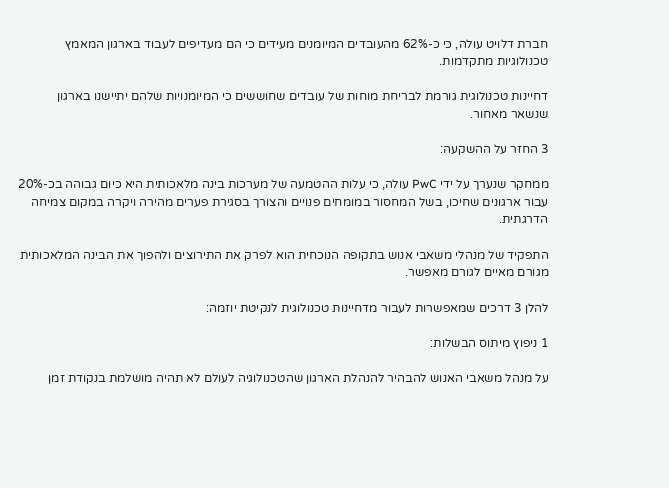חברת דלויט עולה, כי כ-62% מהעובדים המיומנים מעידים כי הם מעדיפים לעבוד בארגון המאמץ טכנולוגיות מתקדמות.

דחיינות טכנולוגית גורמת לבריחת מוחות של עובדים שחוששים כי המיומנויות שלהם יתיישנו בארגון שנשאר מאחור.

3 החזר על ההשקעה:

ממחקר שנערך על ידי PwC עולה, כי עלות ההטמעה של מערכות בינה מלאכותית היא כיום גבוהה בכ-20% עבור ארגונים שחיכו, בשל המחסור במומחים פנויים והצורך בסגירת פערים מהירה ויקרה במקום צמיחה הדרגתית.

התפקיד של מנהלי משאבי אנוש בתקופה הנוכחית הוא לפרק את התירוצים ולהפוך את הבינה המלאכותית מגורם מאיים לגורם מאפשר.

להלן 3 דרכים שמאפשרות לעבור מדחיינות טכנולוגית לנקיטת יוזמה:

1 ניפוץ מיתוס הבשלות:

על מנהל משאבי האנוש להבהיר להנהלת הארגון שהטכנולוגיה לעולם לא תהיה מושלמת בנקודת זמן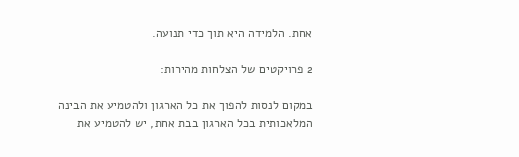אחת. הלמידה היא תוך כדי תנועה.

2 פרויקטים של הצלחות מהירות:

במקום לנסות להפוך את כל הארגון ולהטמיע את הבינה המלאכותית בכל הארגון בבת אחת, יש להטמיע את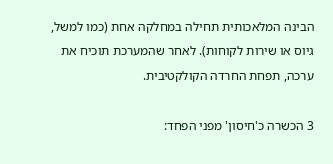הבינה המלאכותית תחילה במחלקה אחת (כמו למשל, גיוס או שירות לקוחות). לאחר שהמערכת תוכיח את ערכה, תפחת החרדה הקולקטיבית.

3 הכשרה כ'חיסון' מפני הפחד: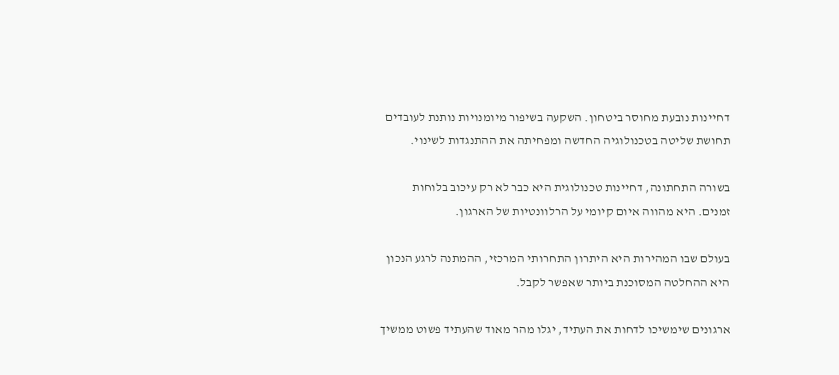דחיינות נובעת מחוסר ביטחון. השקעה בשיפור מיומנויות נותנת לעובדים תחושת שליטה בטכנולוגיה החדשה ומפחיתה את ההתנגדות לשינוי.

בשורה התחתונה, דחיינות טכנולוגית היא כבר לא רק עיכוב בלוחות זמנים. היא מהווה איום קיומי על הרלוונטיות של הארגון.

בעולם שבו המהירות היא היתרון התחרותי המרכזי, ההמתנה לרגע הנכון היא ההחלטה המסוכנת ביותר שאפשר לקבל.

ארגונים שימשיכו לדחות את העתיד, יגלו מהר מאוד שהעתיד פשוט ממשיך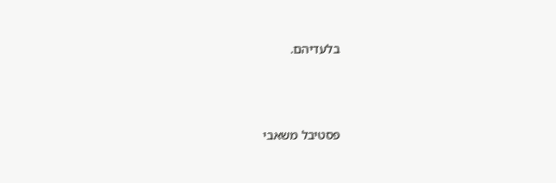בלעדיהם.



פסטיבל משאבי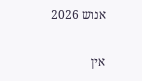אנוש 2026

אין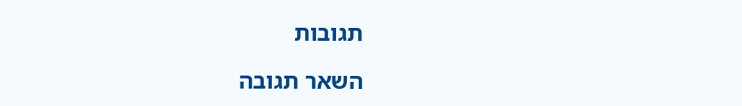תגובות

השאר תגובה